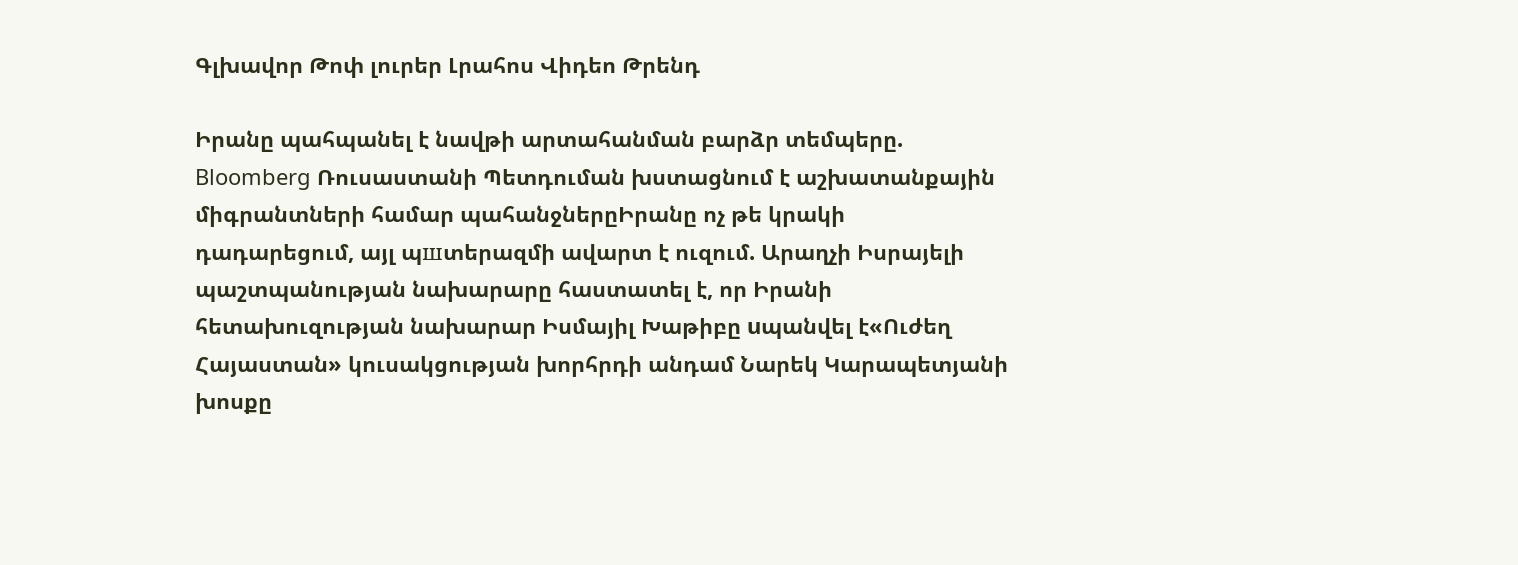Գլխավոր Թոփ լուրեր Լրահոս Վիդեո Թրենդ

Իրանը պահպանել է նավթի արտահանման բարձր տեմպերը. Bloomberg Ռուսաստանի Պետդուման խստացնում է աշխատանքային միգրանտների համար պահանջներըԻրանը ոչ թե կրակի դադարեցում, այլ պшտերազմի ավարտ է ուզում. Արաղչի Իսրայելի պաշտպանության նախարարը հաստատել է, որ Իրանի հետախուզության նախարար Իսմայիլ Խաթիբը uպանվել է«Ուժեղ Հայաստան» կուսակցության խորհրդի անդամ Նարեկ Կարապետյանի խոսքը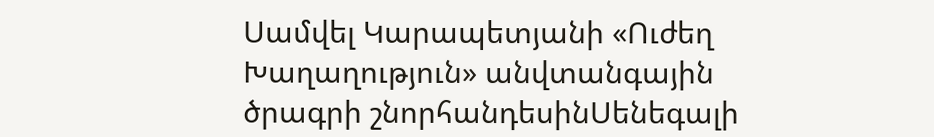Սամվել Կարապետյանի «Ուժեղ Խաղաղություն» անվտանգային ծրագրի շնորհանդեսինՍենեգալի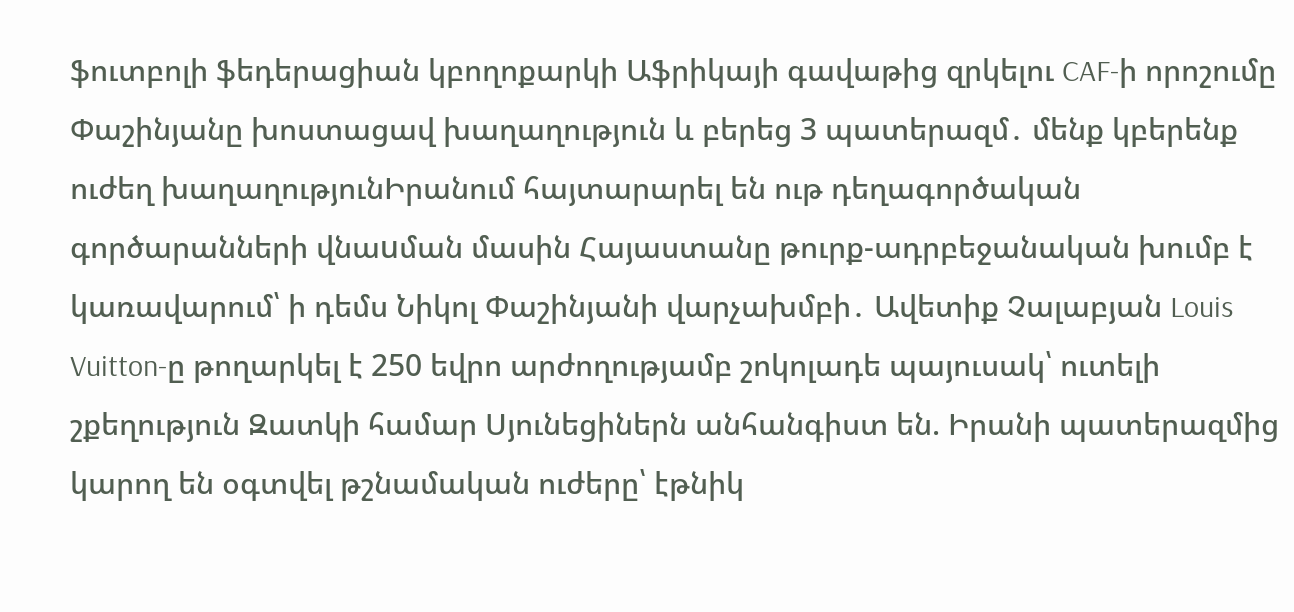ֆուտբոլի ֆեդերացիան կբողոքարկի Աֆրիկայի գավաթից զրկելու CAF-ի որոշումը Փաշինյանը խոստացավ խաղաղություն և բերեց 3 պատերազմ․ մենք կբերենք ուժեղ խաղաղությունԻրանում հայտարարել են ութ դեղագործական գործարանների վնաuման մասին Հայաստանը թուրք-ադրբեջանական խումբ է կառավարում՝ ի դեմս Նիկոլ Փաշինյանի վարչախմբի․ Ավետիք Չալաբյան Louis Vuitton-ը թողարկել է 250 եվրո արժողությամբ շոկոլադե պայուսակ՝ ուտելի շքեղություն Զատկի համար Սյունեցիներն անհանգիստ են. Իրանի պատերազմից կարող են օգտվել թշնամական ուժերը՝ էթնիկ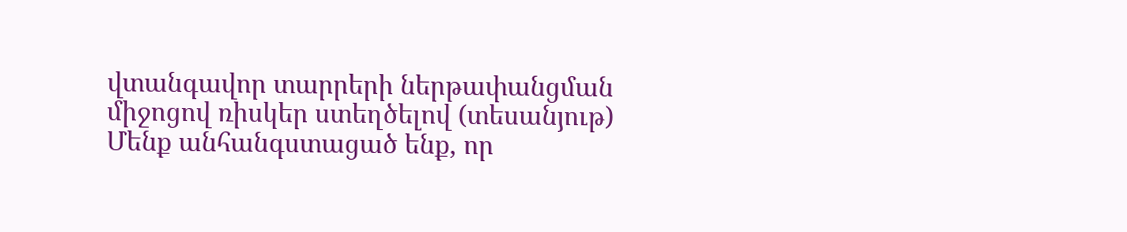վտանգավոր տարրերի ներթափանցման միջոցով ռիսկեր ստեղծելով (տեսանյութ) Մենք անհանգստացած ենք, որ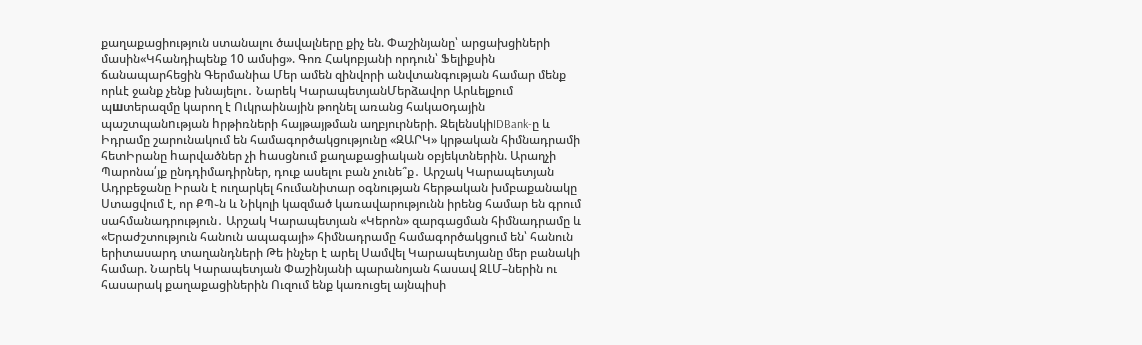քաղաքացիություն ստանալու ծավալները քիչ են. Փաշինյանը՝ արցախցիների մասին«Կհանդիպենք 10 ամսից». Գոռ Հակոբյանի որդուն՝ Ֆելիքսին ճանապարհեցին Գերմանիա Մեր ամեն զինվորի անվտանգության համար մենք որևէ ջանք չենք խնայելու․ Նարեկ ԿարապետյանՄերձավոր Արևելքում պшտերազմը կարող է Ուկրաինային թողնել առանց հակաoդային պաշտպանnւթյան hրթիռների հայթայթման աղբյուրների. ԶելենսկիIDBank-ը և Իդրամը շարունակում են համագործակցությունը «ԶԱՐԿ» կրթական հիմնադրամի հետԻրանը hարվածներ չի hասցնում քաղաքացիական օբյեկտներին. Արաղչի Պարոնա՛յք ընդդիմադիրներ, դուք ասելու բան չունե՞ք․ Արշակ Կարապետյան Ադրբեջանը Իրան է ուղարկել հումանիտար օգնության հերթական խմբաքանակը Ստացվում է, որ ՔՊ֊ն և Նիկոլի կազմած կառավարությունն իրենց համար են գրում սահմանադրություն․ Արշակ Կարապետյան «Կերոն» զարգացման հիմնադրամը և «Երաժշտություն հանուն ապագայի» հիմնադրամը համագործակցում են՝ հանուն երիտասարդ տաղանդների Թե ինչեր է արել Սամվել Կարապետյանը մեր բանակի համար. Նարեկ Կարապետյան Փաշինյանի պարանոյան հասավ ԶԼՄ–ներին ու հասարակ քաղաքացիներին Ուզում ենք կառուցել այնպիսի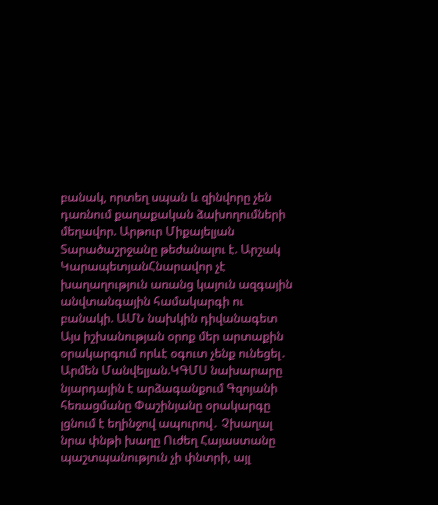բանակ, որտեղ սպան և զինվորը չեն դառնում քաղաքական ձախողումների մեղավոր. Արթուր Միքայելյան Տարածաշրջանը թեժանալու է. Արշակ ԿարապետյանՀնարավոր չէ խաղաղություն առանց կայուն ազգային անվտանգային համակարգի ու բանակի. ԱՄՆ նախկին դիվանագետ Այս իշխանության օրոք մեր արտաքին օրակարգում որևէ օգուտ չենք ունեցել․ Արմեն Մանվելյան.ԿԳՄՍ նախարարը նյարդային է արձագանքում Գզոյանի հեռացմանը Փաշինյանը օրակարգը լցնում է եղինջով ապուրով․ Չխաղալ նրա փնթի խաղը Ուժեղ Հայաստանը պաշտպանություն չի փնտրի, այլ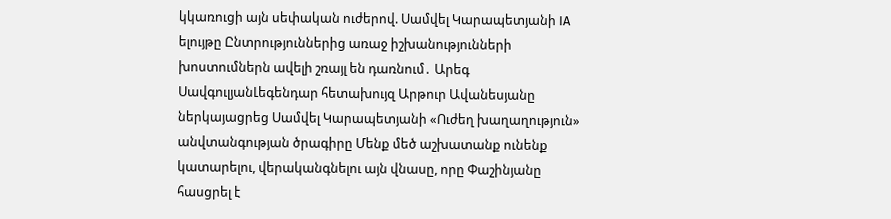կկառուցի այն սեփական ուժերով. Սամվել Կարապետյանի IA ելույթը Ընտրություններից առաջ իշխանությունների խոստումներն ավելի շռայլ են դառնում․ Արեգ ՍավգուլյանԼեգենդար հետախույզ Արթուր Ավանեսյանը ներկայացրեց Սամվել Կարապետյանի «Ուժեղ խաղաղություն» անվտանգության ծրագիրը Մենք մեծ աշխատանք ունենք կատարելու, վերականգնելու այն վնասը, որը Փաշինյանը հասցրել է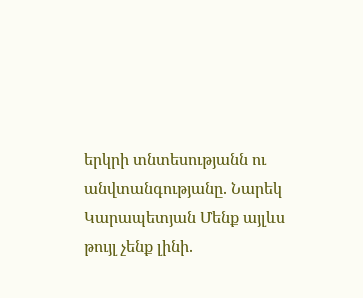երկրի տնտեսությանն ու անվտանգությանը. Նարեկ Կարապետյան Մենք այլևս թույլ չենք լինի.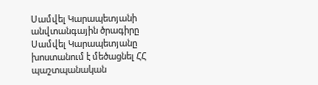Սամվել Կարապետյանի անվտանգային ծրագիրը Սամվել Կարապետյանը խոստանում է մեծացնել ՀՀ պաշտպանական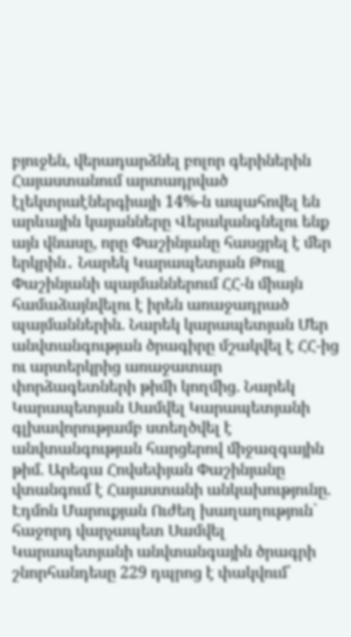բյուջեն, վերադարձնել բոլոր գերիներին Հայաստանում արտադրված էլեկտրաէներգիայի 14%-ն ապահովել են արևային կայանները Վերականգնելու ենք այն վնասը, որը Փաշինյանը հասցրել է մեր երկրին․ Նարեկ Կարապետյան Թույլ Փաշինյանի պայմաններում ՀՀ-ն միայն համաձայնվելու է իրեն առաջադրած պայմաններին. Նարեկ կարապետյան Մեր անվտանգության ծրագիրը մշակվել է ՀՀ-ից ու արտերկրից առաջատար փորձագետների թիմի կողմից. Նարեկ Կարապետյան Սամվել Կարապետյանի գլխավորությամբ ստեղծվել է անվտանգության հարցերով միջազգային թիմ. Արեգա Հովսեփյան Փաշինյանը վտանգում է Հայաստանի անկախությունը. Էդմոն Մարուքյան Ուժեղ խաղաղություն` հաջորդ վարչապետ Սամվել Կարապետյանի անվտանգային ծրագրի շնորհանդեսը 229 դպրոց է փակվում՝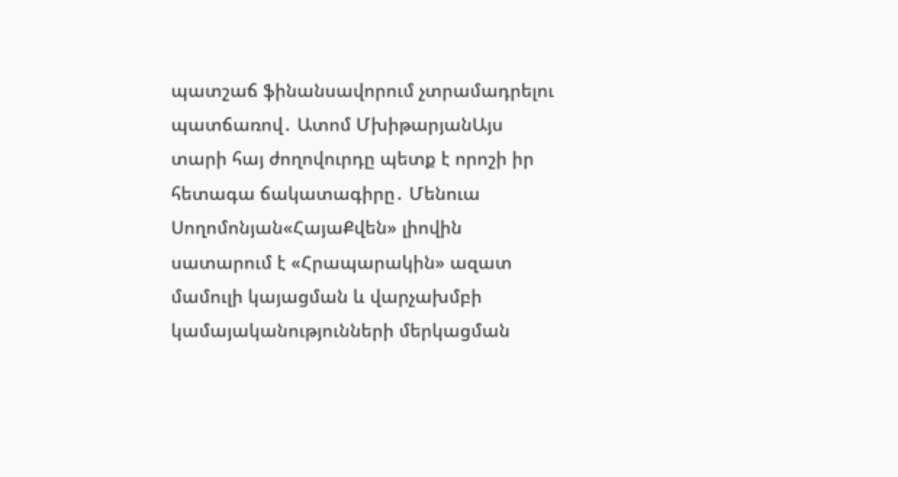պատշաճ ֆինանսավորում չտրամադրելու պատճառով․ Ատոմ ՄխիթարյանԱյս տարի հայ ժողովուրդը պետք է որոշի իր հետագա ճակատագիրը․ Մենուա Սողոմոնյան«ՀայաՔվեն» լիովին սատարում է «Հրապարակին» ազատ մամուլի կայացման և վարչախմբի կամայականությունների մերկացման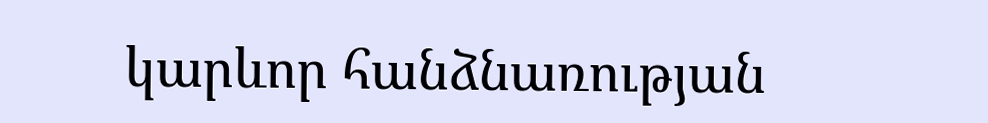կարևոր հանձնառության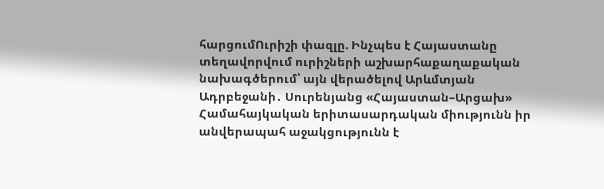հարցումՈւրիշի փազլը. Ինչպես է Հայաստանը տեղավորվում ուրիշների աշխարհաքաղաքական նախագծերում՝ այն վերածելով Արևմտյան Ադրբեջանի․ Սուրենյանց «Հայաստան–Արցախ» Համահայկական երիտասարդական միությունն իր անվերապահ աջակցությունն է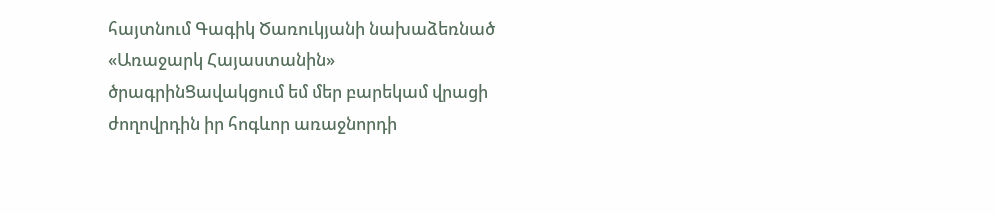հայտնում Գագիկ Ծառուկյանի նախաձեռնած «Առաջարկ Հայաստանին» ծրագրինՑավակցում եմ մեր բարեկամ վրացի ժողովրդին իր հոգևոր առաջնորդի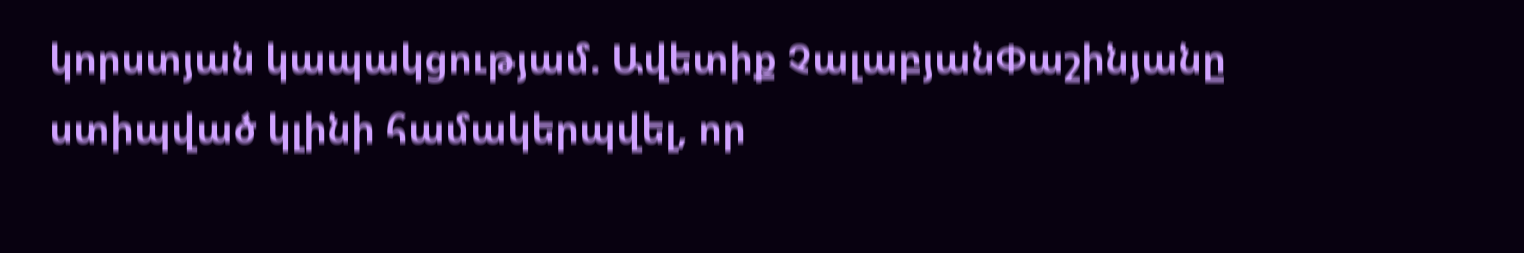կորստյան կապակցությամ. Ավետիք ՉալաբյանՓաշինյանը ստիպված կլինի համակերպվել, որ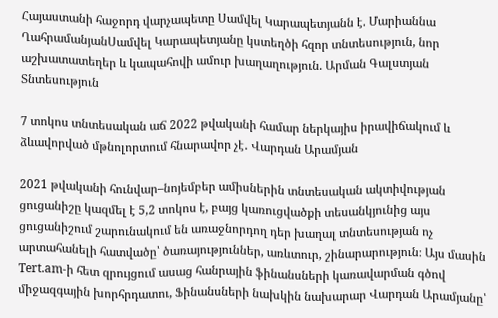Հայաստանի հաջորդ վարչապետը Սամվել Կարապետյանն է. Մարիաննա ՂահրամանյանՍամվել Կարապետյանը կստեղծի հզոր տնտեսություն, նոր աշխատատեղեր և կապահովի ամուր խաղաղություն. Արման Գալստյան
Տնտեսություն

7 տոկոս տնտեսական աճ 2022 թվականի համար ներկայիս իրավիճակում և ձևավորված մթնոլորտում հնարավոր չէ․ Վարդան Արամյան

2021 թվականի հունվար–նոյեմբեր ամիսներին տնտեսական ակտիվության ցուցանիշը կազմել է 5,2 տոկոս է, բայց կառուցվածքի տեսանկյունից այս ցուցանիշում շարունակում են առաջնորդող դեր խաղալ տնտեսության ոչ արտահանելի հատվածը՝ ծառայություններ, առևտուր, շինարարություն։ Այս մասին Tert.am-ի հետ զրույցում ասաց հանրային ֆինանսների կառավարման գծով միջազգային խորհրդատու, Ֆինանսների նախկին նախարար Վարդան Արամյանը՝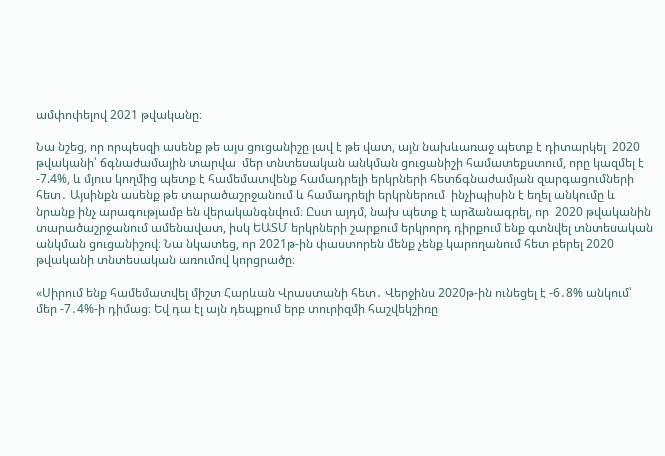ամփոփելով 2021 թվականը։

Նա նշեց, որ որպեսզի ասենք թե այս ցուցանիշը լավ է թե վատ, այն նախևառաջ պետք է դիտարկել  2020 թվականի՝ ճգնաժամային տարվա  մեր տնտեսական անկման ցուցանիշի համատեքստում, որը կազմել է -7.4%, և մյուս կողմից պետք է համեմատվենք համադրելի երկրների հետճգնաժամյան զարգացումների հետ․ Այսինքն ասենք թե տարածաշրջանում և համադրելի երկրներում  ինչիպիսին է եղել անկումը և նրանք ինչ արագությամբ են վերականգնվում։ Ըստ այդմ, նախ պետք է արձանագրել, որ  2020 թվականին տարածաշրջանում ամենավատ, իսկ ԵԱՏՄ երկրների շարքում երկրորդ դիրքում ենք գտնվել տնտեսական անկման ցուցանիշով։ Նա նկատեց, որ 2021թ-ին փաստորեն մենք չենք կարողանում հետ բերել 2020 թվականի տնտեսական առումով կորցրածը։

«Սիրում ենք համեմատվել միշտ Հարևան Վրաստանի հետ․ Վերջինս 2020թ-ին ունեցել է -6․8% անկում՝ մեր -7․4%-ի դիմաց։ Եվ դա էլ այն դեպքում երբ տուրիզմի հաշվեկշիռը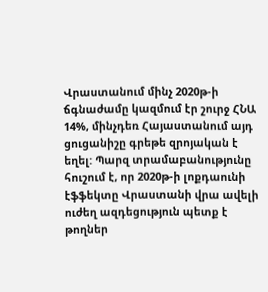Վրաստանում մինչ 2020թ-ի ճգնաժամը կազմում էր շուրջ ՀՆԱ 14%, մինչդեռ Հայաստանում այդ ցուցանիշը գրեթե զրոյական է եղել: Պարզ տրամաբանությունը հուշում է, որ 2020թ-ի լոքդաունի էֆֆեկտը Վրաստանի վրա ավելի ուժեղ ազդեցություն պետք է թողներ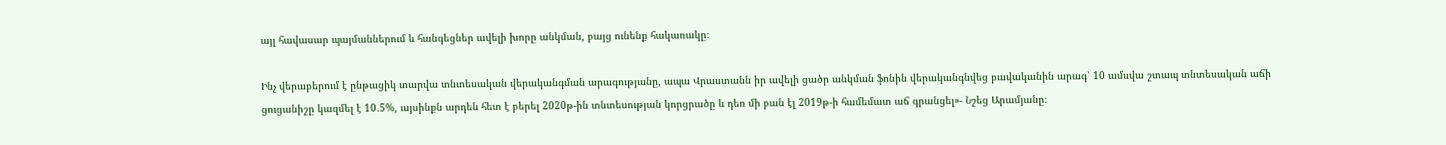այլ հավասար պայմաններում և հանգեցներ ավելի խորը անկման, բայց ունենք հակառակը։

Ինչ վերաբերում է ընթացիկ տարվա տնտեսական վերականգման արագությանը, ապա Վրաստանն իր ավելի ցածր անկման ֆոնին վերականգնվեց բավականին արագ՝ 10 ամսվա շտապ տնտեսական աճի ցուցանիշը կազմել է 10․5%, այսինքն արդեն հետ է բերել 2020թ-ին տնտեսության կորցրածը և դեռ մի բան էլ 2019թ-ի համեմատ աճ գրանցել»- Նշեց Արամյանը։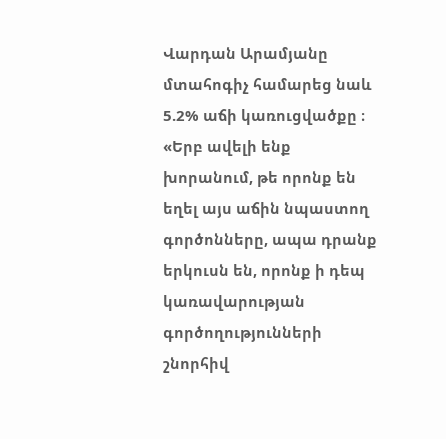Վարդան Արամյանը մտահոգիչ համարեց նաև 5.2% աճի կառուցվածքը ։ «Երբ ավելի ենք խորանում, թե որոնք են եղել այս աճին նպաստող գործոնները, ապա դրանք երկուսն են, որոնք ի դեպ կառավարության գործողությունների շնորհիվ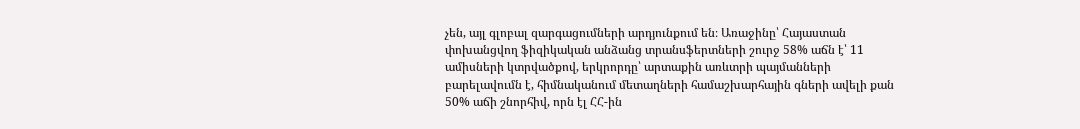չեն, այլ գլոբալ զարգացումների արդյունքում են։ Առաջինը՝ Հայաստան փոխանցվող ֆիզիկական անձանց տրանսֆերտների շուրջ 58% աճն է՝ 11 ամիսների կտրվածքով, երկրորդը՝ արտաքին առևտրի պայմանների բարելավումն է, հիմնականում մետաղների համաշխարհային գների ավելի քան 50% աճի շնորհիվ, որն էլ ՀՀ-ին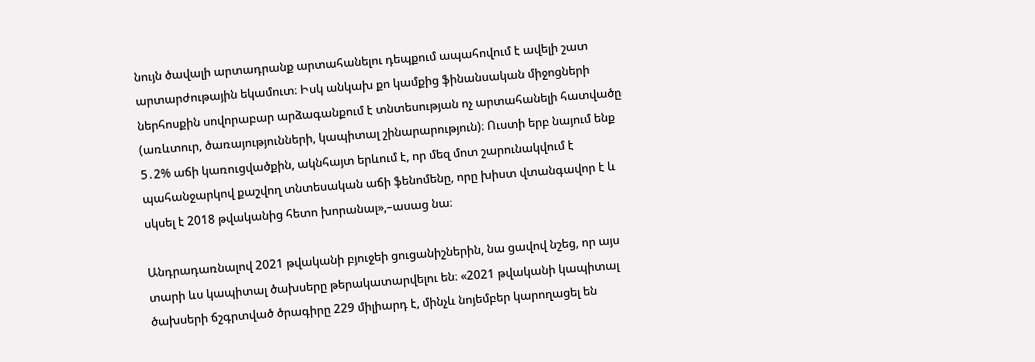նույն ծավալի արտադրանք արտահանելու դեպքում ապահովում է ավելի շատ արտարժութային եկամուտ։ Իսկ անկախ քո կամքից ֆինանսական միջոցների ներհոսքին սովորաբար արձագանքում է տնտեսության ոչ արտահանելի հատվածը (առևտուր, ծառայությունների, կապիտալ շինարարություն)։ Ուստի երբ նայում ենք 5․2% աճի կառուցվածքին, ակնհայտ երևում է, որ մեզ մոտ շարունակվում է  պահանջարկով քաշվող տնտեսական աճի ֆենոմենը, որը խիստ վտանգավոր է և սկսել է 2018 թվականից հետո խորանալ»,–ասաց նա։

Անդրադառնալով 2021 թվականի բյուջեի ցուցանիշներին, նա ցավով նշեց, որ այս տարի ևս կապիտալ ծախսերը թերակատարվելու են։ «2021 թվականի կապիտալ ծախսերի ճշգրտված ծրագիրը 229 միլիարդ է, մինչև նոյեմբեր կարողացել են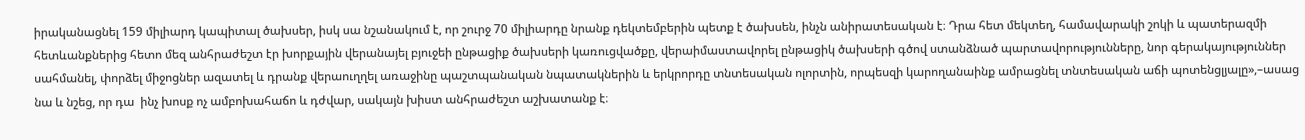իրականացնել 159 միլիարդ կապիտալ ծախսեր, իսկ սա նշանակում է, որ շուրջ 70 միլիարդը նրանք դեկտեմբերին պետք է ծախսեն, ինչն անիրատեսական է։ Դրա հետ մեկտեղ, համավարակի շոկի և պատերազմի հետևանքներից հետո մեզ անհրաժեշտ էր խորքային վերանայել բյուջեի ընթացիք ծախսերի կառուցվածքը, վերաիմաստավորել ընթացիկ ծախսերի գծով ստանձնած պարտավորությունները, նոր գերակայություններ սահմանել, փորձել միջոցներ ազատել և դրանք վերաուղղել առաջինը պաշտպանական նպատակներին և երկրորդը տնտեսական ոլորտին, որպեսզի կարողանաինք ամրացնել տնտեսական աճի պոտենցլյալը»,–ասաց նա և նշեց, որ դա  ինչ խոսք ոչ ամբոխահաճո և դժվար, սակայն խիստ անհրաժեշտ աշխատանք է։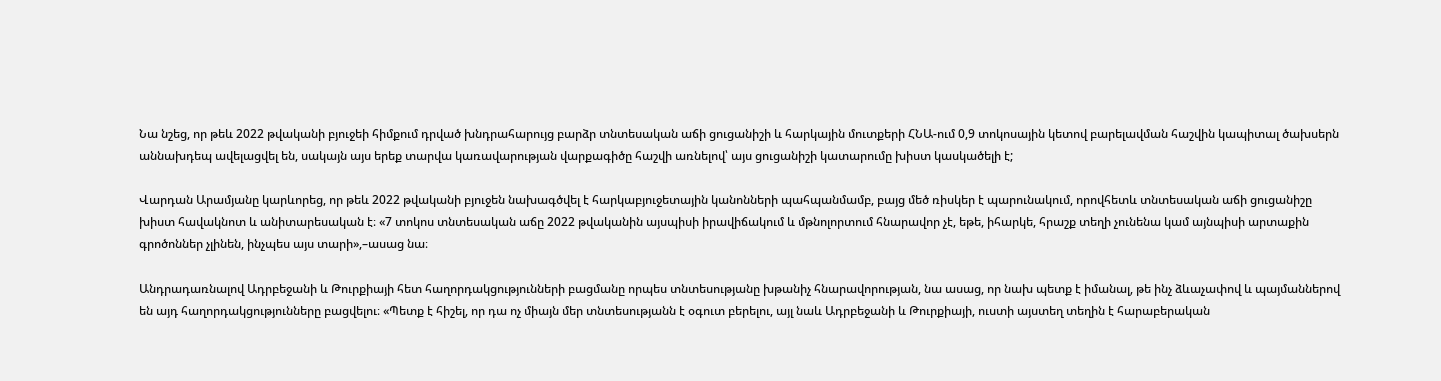Նա նշեց, որ թեև 2022 թվականի բյուջեի հիմքում դրված խնդրահարույց բարձր տնտեսական աճի ցուցանիշի և հարկային մուտքերի ՀՆԱ-ում 0,9 տոկոսային կետով բարելավման հաշվին կապիտալ ծախսերն աննախդեպ ավելացվել են, սակայն այս երեք տարվա կառավարության վարքագիծը հաշվի առնելով՝ այս ցուցանիշի կատարումը խիստ կասկածելի է;

Վարդան Արամյանը կարևորեց, որ թեև 2022 թվականի բյուջեն նախագծվել է հարկաբյուջետային կանոնների պահպանմամբ, բայց մեծ ռիսկեր է պարունակում, որովհետև տնտեսական աճի ցուցանիշը խիստ հավակնոտ և անիտարեսական է։ «7 տոկոս տնտեսական աճը 2022 թվականին այսպիսի իրավիճակում և մթնոլորտում հնարավոր չէ, եթե, իհարկե, հրաշք տեղի չունենա կամ այնպիսի արտաքին  գրոծոններ չլինեն, ինչպես այս տարի»,–ասաց նա։

Անդրադառնալով Ադրբեջանի և Թուրքիայի հետ հաղորդակցությունների բացմանը որպես տնտեսությանը խթանիչ հնարավորության, նա ասաց, որ նախ պետք է իմանալ, թե ինչ ձևաչափով և պայմաններով են այդ հաղորդակցությունները բացվելու։ «Պետք է հիշել, որ դա ոչ միայն մեր տնտեսությանն է օգուտ բերելու, այլ նաև Ադրբեջանի և Թուրքիայի, ուստի այստեղ տեղին է հարաբերական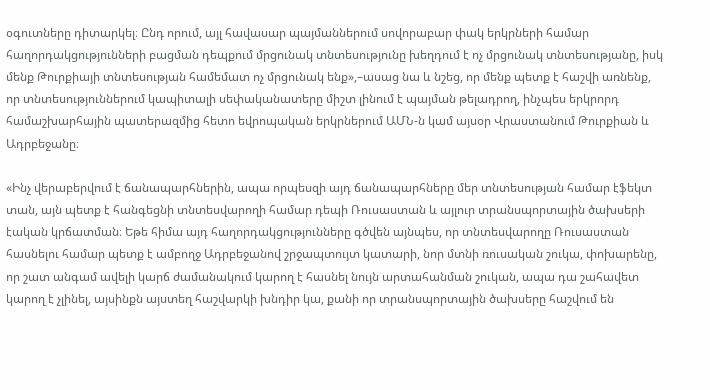օգուտները դիտարկել։ Ընդ որում, այլ հավասար պայմաններում սովորաբար փակ երկրների համար հաղորդակցությունների բացման դեպքում մրցունակ տնտեսությունը խեղդում է ոչ մրցունակ տնտեսությանը, իսկ մենք Թուրքիայի տնտեսության համեմատ ոչ մրցունակ ենք»,–ասաց նա և նշեց, որ մենք պետք է հաշվի առնենք, որ տնտեսություններում կապիտալի սեփականատերը միշտ լինում է պայման թելադրող, ինչպես երկրորդ համաշխարհային պատերազմից հետո եվրոպական երկրներում ԱՄՆ-ն կամ այսօր Վրաստանում Թուրքիան և Ադրբեջանը։

«Ինչ վերաբերվում է ճանապարհներին, ապա որպեսզի այդ ճանապարհները մեր տնտեսության համար էֆեկտ տան, այն պետք է հանգեցնի տնտեսվարողի համար դեպի Ռուսաստան և այլուր տրանսպորտային ծախսերի էական կրճատման։ Եթե հիմա այդ հաղորդակցությունները գծվեն այնպես, որ տնտեսվարողը Ռուսաստան հասնելու համար պետք է ամբողջ Ադրբեջանով շրջապտույտ կատարի, նոր մտնի ռուսական շուկա, փոխարենը, որ շատ անգամ ավելի կարճ ժամանակում կարող է հասնել նույն արտահանման շուկան, ապա դա շահավետ կարող է չլինել, այսինքն այստեղ հաշվարկի խնդիր կա, քանի որ տրանսպորտային ծախսերը հաշվում են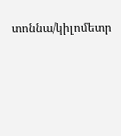տոննա/կիլոմետր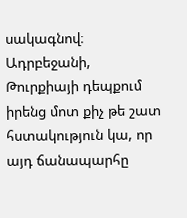սակագնով։ Ադրբեջանի, Թուրքիայի դեպքում իրենց մոտ քիչ թե շատ հստակություն կա, որ այդ ճանապարհը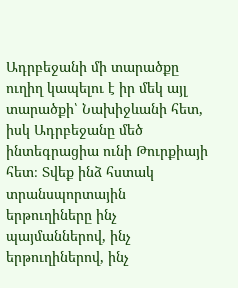Ադրբեջանի մի տարածքը ուղիղ կապելու է իր մեկ այլ տարածքի՝ Նախիջևանի հետ, իսկ Ադրբեջանը մեծ ինտեգրացիա ունի Թուրքիայի հետ։ Տվեք ինձ հստակ տրանսպորտային երթուղիները ինչ պայմաններով, ինչ երթուղիներով, ինչ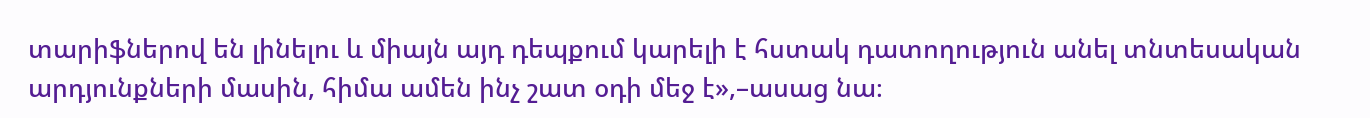տարիֆներով են լինելու և միայն այդ դեպքում կարելի է հստակ դատողություն անել տնտեսական արդյունքների մասին, հիմա ամեն ինչ շատ օդի մեջ է»,–ասաց նա։